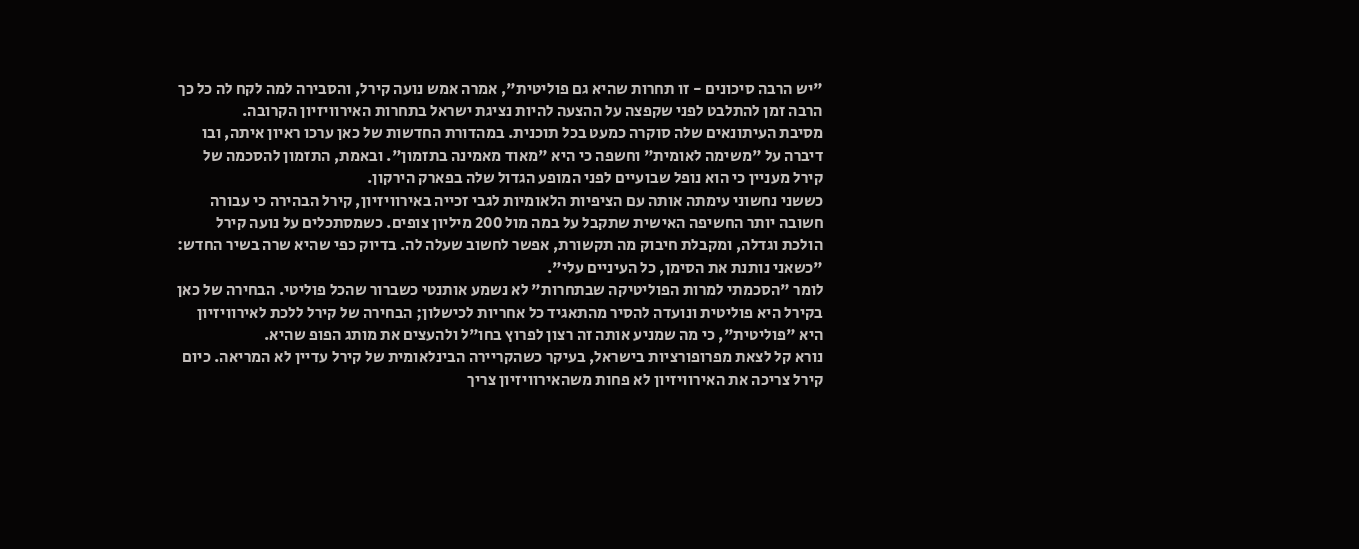"יש הרבה סיכונים - זו תחרות שהיא גם פוליטית", אמרה אמש נועה קירל, והסבירה למה לקח לה כל כך הרבה זמן להתלבט לפני שקפצה על ההצעה להיות נציגת ישראל בתחרות האירוויזיון הקרובה.
מסיבת העיתונאים שלה סוקרה כמעט בכל תוכנית. במהדורת החדשות של כאן ערכו ראיון איתה, ובו דיברה על "משימה לאומית" וחשפה כי היא "מאוד מאמינה בתזמון". ובאמת, התזמון להסכמה של קירל מעניין כי הוא נופל שבועיים לפני המופע הגדול שלה בפארק הירקון.
כששני נחשוני עימתה אותה עם הציפיות הלאומיות לגבי זכייה באירוויזיון, קירל הבהירה כי עבורה חשובה יותר החשיפה האישית שתקבל על במה מול 200 מיליון צופים. כשמסתכלים על נועה קירל הולכת וגדלה, ומקבלת חיבוק מה תקשורת, אפשר לחשוב שעלה לה. בדיוק כפי שהיא שרה בשיר החדש: "כשאני נותנת את הסימן, כל העיניים עלי".
לומר "הסכמתי למרות הפוליטיקה שבתחרות" לא נשמע אותנטי כשברור שהכל פוליטי. הבחירה של כאן בקירל היא פוליטית ונועדה להסיר מהתאגיד כל אחריות לכישלון; הבחירה של קירל ללכת לאירוויזיון היא "פוליטית", כי מה שמניע אותה זה רצון לפרוץ בחו"ל ולהעצים את מותג הפופ שהיא.
נורא קל לצאת מפרופורציות בישראל, בעיקר כשהקריירה הבינלאומית של קירל עדיין לא המריאה. כיום קירל צריכה את האירוויזיון לא פחות משהאירוויזיון צריך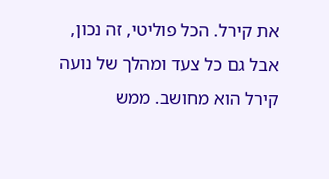את קירל. הכל פוליטי, זה נכון, אבל גם כל צעד ומהלך של נועה קירל הוא מחושב. ממש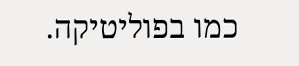כמו בפוליטיקה.